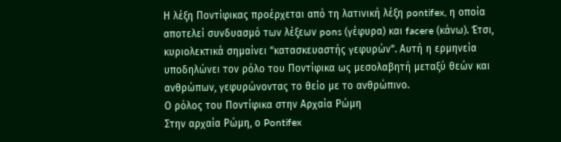Η λέξη Ποντίφικας προέρχεται από τη λατινική λέξη pontifex, η οποία αποτελεί συνδυασμό των λέξεων pons (γέφυρα) και facere (κάνω). Έτσι, κυριολεκτικά σημαίνει “κατασκευαστής γεφυρών“. Αυτή η ερμηνεία υποδηλώνει τον ρόλο του Ποντίφικα ως μεσολαβητή μεταξύ θεών και ανθρώπων, γεφυρώνοντας το θείο με το ανθρώπινο.
Ο ρόλος του Ποντίφικα στην Αρχαία Ρώμη
Στην αρχαία Ρώμη, ο Pontifex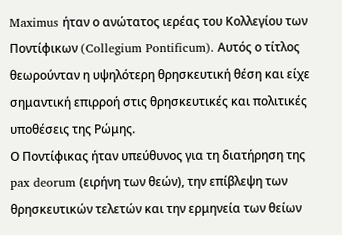Maximus ήταν ο ανώτατος ιερέας του Κολλεγίου των Ποντίφικων (Collegium Pontificum). Αυτός ο τίτλος θεωρούνταν η υψηλότερη θρησκευτική θέση και είχε σημαντική επιρροή στις θρησκευτικές και πολιτικές υποθέσεις της Ρώμης.
Ο Ποντίφικας ήταν υπεύθυνος για τη διατήρηση της pax deorum (ειρήνη των θεών), την επίβλεψη των θρησκευτικών τελετών και την ερμηνεία των θείων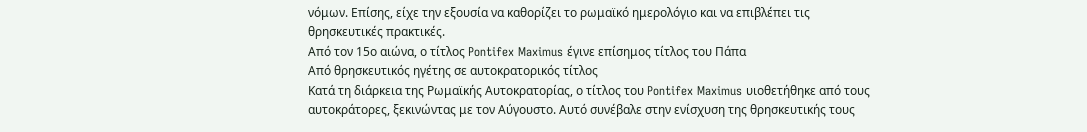νόμων. Επίσης, είχε την εξουσία να καθορίζει το ρωμαϊκό ημερολόγιο και να επιβλέπει τις θρησκευτικές πρακτικές.
Από τον 15ο αιώνα, ο τίτλος Pontifex Maximus έγινε επίσημος τίτλος του Πάπα
Από θρησκευτικός ηγέτης σε αυτοκρατορικός τίτλος
Κατά τη διάρκεια της Ρωμαϊκής Αυτοκρατορίας, ο τίτλος του Pontifex Maximus υιοθετήθηκε από τους αυτοκράτορες, ξεκινώντας με τον Αύγουστο. Αυτό συνέβαλε στην ενίσχυση της θρησκευτικής τους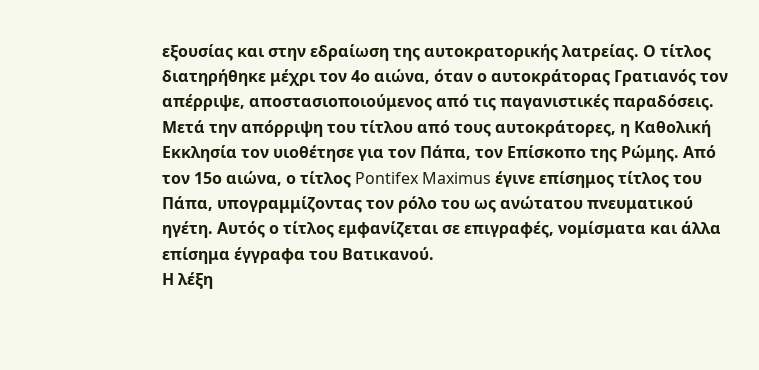εξουσίας και στην εδραίωση της αυτοκρατορικής λατρείας. Ο τίτλος διατηρήθηκε μέχρι τον 4ο αιώνα, όταν ο αυτοκράτορας Γρατιανός τον απέρριψε, αποστασιοποιούμενος από τις παγανιστικές παραδόσεις.
Μετά την απόρριψη του τίτλου από τους αυτοκράτορες, η Καθολική Εκκλησία τον υιοθέτησε για τον Πάπα, τον Επίσκοπο της Ρώμης. Από τον 15ο αιώνα, ο τίτλος Pontifex Maximus έγινε επίσημος τίτλος του Πάπα, υπογραμμίζοντας τον ρόλο του ως ανώτατου πνευματικού ηγέτη. Αυτός ο τίτλος εμφανίζεται σε επιγραφές, νομίσματα και άλλα επίσημα έγγραφα του Βατικανού.
Η λέξη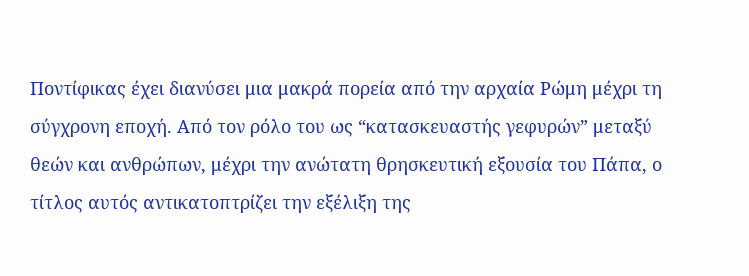Ποντίφικας έχει διανύσει μια μακρά πορεία από την αρχαία Ρώμη μέχρι τη σύγχρονη εποχή. Από τον ρόλο του ως “κατασκευαστής γεφυρών” μεταξύ θεών και ανθρώπων, μέχρι την ανώτατη θρησκευτική εξουσία του Πάπα, ο τίτλος αυτός αντικατοπτρίζει την εξέλιξη της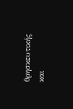θρησκευτικής και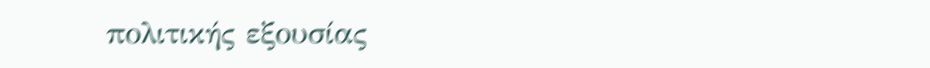πολιτικής εξουσίας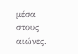μέσα στους αιώνες.